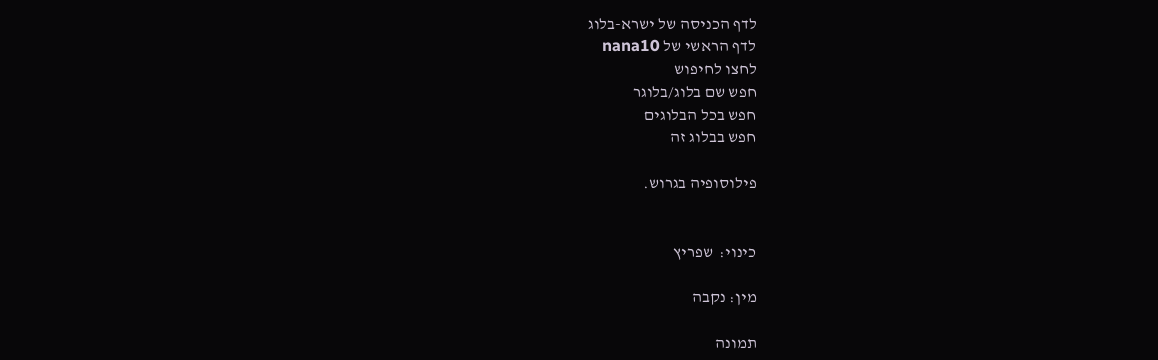לדף הכניסה של ישרא-בלוג
לדף הראשי של nana10
לחצו לחיפוש
חפש שם בלוג/בלוגר
חפש בכל הבלוגים
חפש בבלוג זה

פילוסופיה בגרוש.


כינוי:  שפריץ

מין: נקבה

תמונה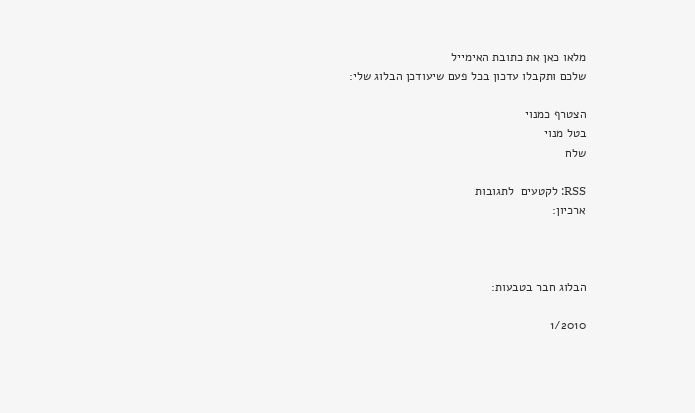מלאו כאן את כתובת האימייל
שלכם ותקבלו עדכון בכל פעם שיעודכן הבלוג שלי:

הצטרף כמנוי
בטל מנוי
שלח

RSS: לקטעים  לתגובות
ארכיון:



הבלוג חבר בטבעות:

1/2010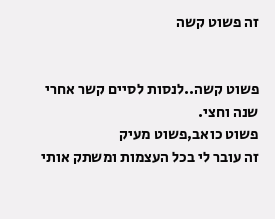זה פשוט קשה


פשוט קשה..לנסות לסיים קשר אחרי שנה וחצי.
פשוט כואב,פשוט מעיק
זה עובר לי בכל העצמות ומשתק אותי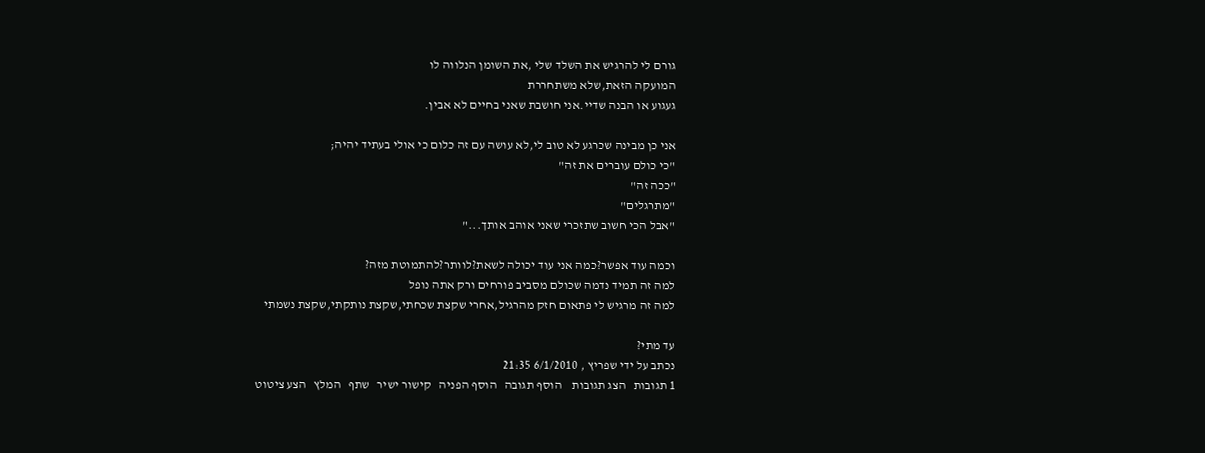גורם לי להרגיש את השלד שלי ,את השומן הנלווה לו
המועקה הזאת,שלא משתחררת
געגוע או הבנה שדיי.אני חושבת שאני בחיים לא אבין.

אני כן מבינה שכרגע לא טוב לי,לא עושה עם זה כלום כי אולי בעתיד יהיה;
"כי כולם עוברים את זה"
"ככה זה"
"מתרגלים"
"אבל הכי חשוב שתזכרי שאני אוהב אותך..."

וכמה עוד אפשר?כמה אני עוד יכולה לשאת?לוותר?להתמוטת מזה?
למה זה תמיד נדמה שכולם מסביב פורחים ורק אתה נופל
למה זה מרגיש לי פתאום חזק מהרגיל,אחרי שקצת שכחתי,שקצת נותקתי,שקצת נשמתי

עד מתי?
נכתב על ידי שפריץ , 6/1/2010 21:35
1 תגובות   הצג תגובות    הוסף תגובה   הוסף הפניה   קישור ישיר   שתף   המלץ   הצע ציטוט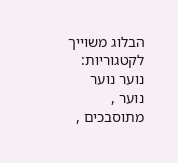הבלוג משוייך לקטגוריות: נוער נוער נוער , מתוסבכים ,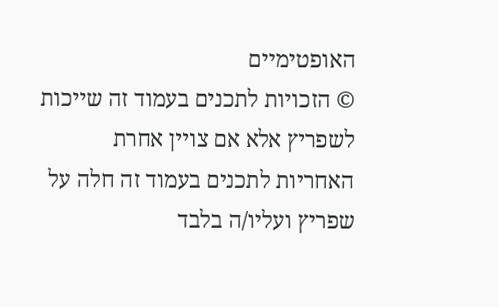האופטימיים
© הזכויות לתכנים בעמוד זה שייכות לשפריץ אלא אם צויין אחרת
האחריות לתכנים בעמוד זה חלה על שפריץ ועליו/ה בלבד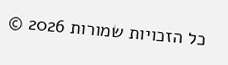כל הזכויות שמורות 2026 ©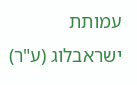עמותת ישראבלוג (ע"ר)